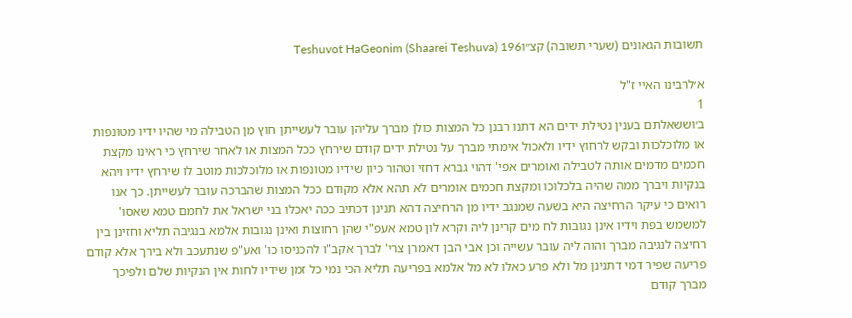תשובות הגאונים (שערי תשובה) קצ״וTeshuvot HaGeonim (Shaarei Teshuva) 196

א׳לרבינו האיי ז"ל
1
ב׳וששאלתם בענין נטילת ידים הא דתנו רבנן כל המצות כולן מברך עליהן עובר לעשייתן חוץ מן הטבילה מי שהיו ידיו מטונפות או מלוכלכות ובקש לרחוץ ידיו ולאכול אימתי מברך על נטילת ידים קודם שירחץ ככל המצות או לאחר שירחץ כי ראינו מקצת חכמים מדמים אותה לטבילה ואומרים אפי' דהוי גברא דחזי וטהור כיון שידיו מטונפות או מלוכלכות מוטב לו שירחץ ידיו ויהא בנקיות ויברך ממה שהיה בלכלוכו ומקצת חכמים אומרים לא תהא אלא מקודם ככל המצות שהברכה עובר לעשייתן. כך אנו רואים כי עיקר הרחיצה היא בשעה שמנגב ידיו מן הרחיצה דהא תנינן דכתיב ככה יאכלו בני ישראל את לחמם טמא שאסו' למשמש בפת וידיו אינן נגובות לח מים קרינן ליה וקרא לון טמא אעפ"י שהן רחוצות ואינן נגובות אלמא בנגיבה תליא וחזינן בין רחיצה לנגיבה מברך והוה ליה עובר עשייה וכן אבי הבן דאמרן צרי' לברך אקב"ו להכניסו כו' ואע"פ שנתעכב ולא בירך אלא קודם פריעה שפיר דמי דתנינן מל ולא פרע כאלו לא מל אלמא בפריעה תליא הכי נמי כל זמן שידיו לחות אין הנקיות שלם ולפיכך מברך קודם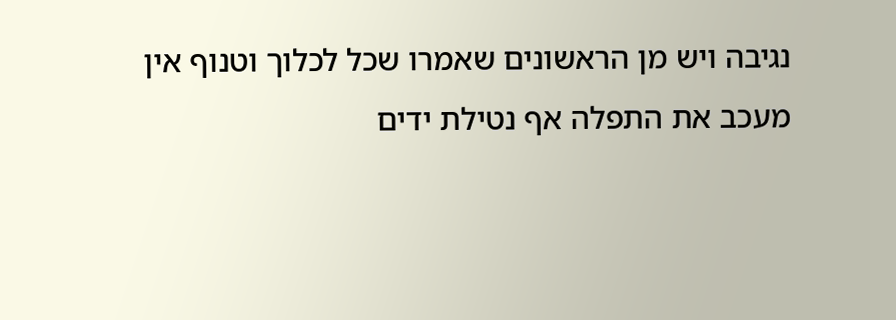נגיבה ויש מן הראשונים שאמרו שכל לכלוך וטנוף אין מעכב את התפלה אף נטילת ידים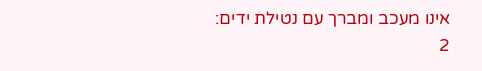אינו מעכב ומברך עם נטילת ידים:
2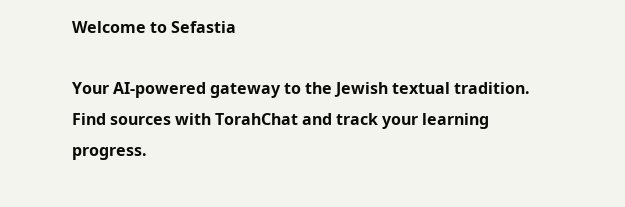Welcome to Sefastia

Your AI-powered gateway to the Jewish textual tradition. Find sources with TorahChat and track your learning progress.